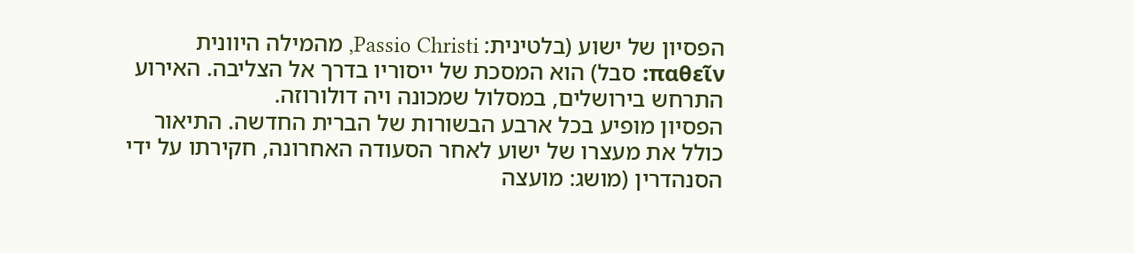הפסיון של ישוע (בלטינית: Passio Christi, מהמילה היוונית παθεῖν: סבל) הוא המסכת של ייסוריו בדרך אל הצליבה. האירוע התרחש בירושלים, במסלול שמכונה ויה דולורוזה.
הפסיון מופיע בכל ארבע הבשורות של הברית החדשה. התיאור כולל את מעצרו של ישוע לאחר הסעודה האחרונה, חקירתו על ידי הסנהדרין (מושג: מועצה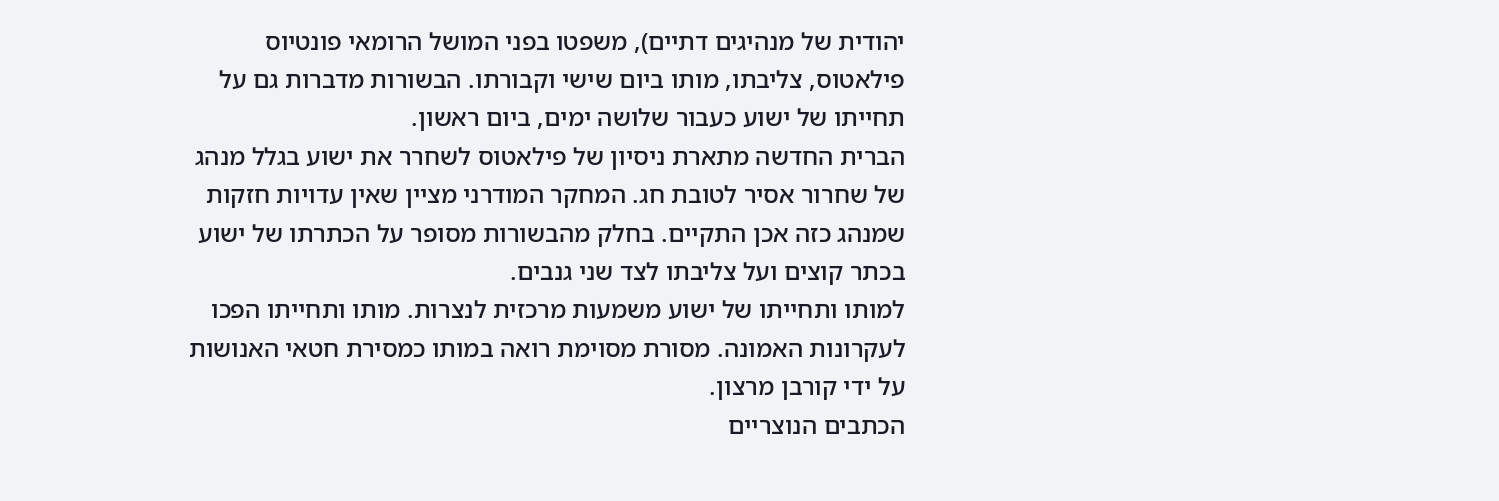יהודית של מנהיגים דתיים), משפטו בפני המושל הרומאי פונטיוס פילאטוס, צליבתו, מותו ביום שישי וקבורתו. הבשורות מדברות גם על תחייתו של ישוע כעבור שלושה ימים, ביום ראשון.
הברית החדשה מתארת ניסיון של פילאטוס לשחרר את ישוע בגלל מנהג של שחרור אסיר לטובת חג. המחקר המודרני מציין שאין עדויות חזקות שמנהג כזה אכן התקיים. בחלק מהבשורות מסופר על הכתרתו של ישוע בכתר קוצים ועל צליבתו לצד שני גנבים.
למותו ותחייתו של ישוע משמעות מרכזית לנצרות. מותו ותחייתו הפכו לעקרונות האמונה. מסורת מסוימת רואה במותו כמסירת חטאי האנושות על ידי קורבן מרצון.
הכתבים הנוצריים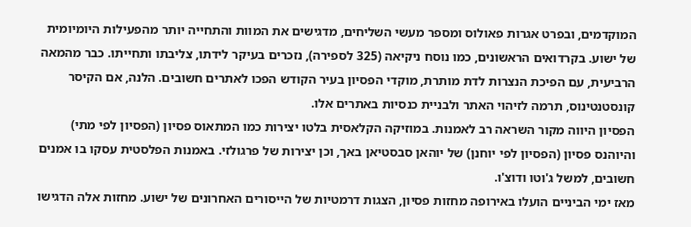המוקדמים, ובפרט אגרות פאולוס ומספר מעשי השליחים, מדגישים את המוות והתחייה יותר מהפעילות היומיומית של ישוע. בקרדואים הראשונים, כמו נוסח ניקיאה (325 לספירה), נזכרים בעיקר לידתו, צליבתו ותחייתו. כבר מהמאה הרביעית, עם הפיכת הנצרות לדת מותרת, מוקדי הפסיון בעיר הקודש הפכו לאתרים חשובים. הלנה, אם הקיסר קונסטנטינוס, תרמה לזיהוי האתר ולבניית כנסיות באתרים אלו.
הפסיון היווה מקור השראה רב לאמנות. במוזיקה הקלאסית בלטו יצירות כמו המתאוס פסיון (הפסיון לפי מתי) והיוהנס פסיון (הפסיון לפי יוחנן) של יוהאן סבסטיאן באך, וכן יצירות של פרגולזי. באמנות הפלסטית עסקו בו אמנים חשובים, למשל ג'וטו ודוצ'ו.
מאז ימי הביניים הועלו באירופה מחזות פסיון, הצגות דרמטיות של הייסורים האחרונים של ישוע. מחזות אלה הדגישו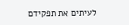לעיתים את תפקידם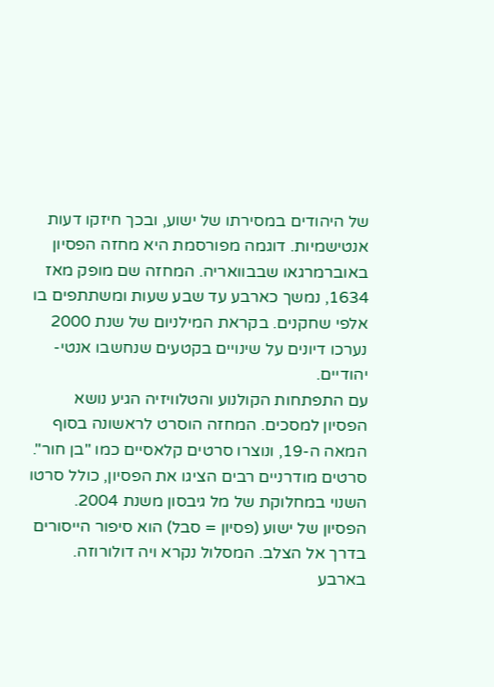של היהודים במסירתו של ישוע, ובכך חיזקו דעות אנטישמיות. דוגמה מפורסמת היא מחזה הפסיון באוברמרגאו שבבוואריה. המחזה שם מופק מאז 1634, נמשך כארבע עד שבע שעות ומשתתפים בו אלפי שחקנים. בקראת המילניום של שנת 2000 נערכו דיונים על שינויים בקטעים שנחשבו אנטי-יהודיים.
עם התפתחות הקולנוע והטלוויזיה הגיע נושא הפסיון למסכים. המחזה הוסרט לראשונה בסוף המאה ה-19, ונוצרו סרטים קלאסיים כמו "בן חור". סרטים מודרניים רבים הציגו את הפסיון, כולל סרטו השנוי במחלוקת של מל גיבסון משנת 2004.
הפסיון של ישוע (פסיון = סבל) הוא סיפור הייסורים בדרך אל הצלב. המסלול נקרא ויה דולורוזה.
בארבע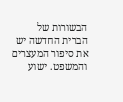הבשורות של הברית החדשה יש את סיפור המעצרים והמשפט. ישוע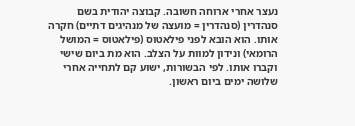נעצר אחרי ארוחה חשובה. קבוצה יהודית בשם סנהדרין (סנהדרין = מועצה של מנהיגים דתיים) חקרה אותו. הוא הובא לפני פילאטוס (פילאטוס = המושל הרומאי) ונידון למוות על הצלב. הוא מת ביום שישי וקברו אותו. לפי הבשורות, ישוע קם לתחייה אחרי שלושה ימים ביום ראשון.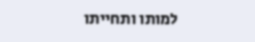למותו ותחייתו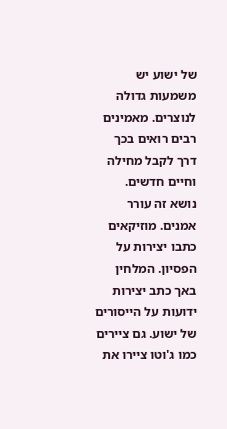של ישוע יש משמעות גדולה לנוצרים. מאמינים רבים רואים בכך דרך לקבל מחילה וחיים חדשים.
נושא זה עורר אמנים. מוזיקאים כתבו יצירות על הפסיון. המלחין באך כתב יצירות ידועות על הייסורים של ישוע. גם ציירים כמו ג'וטו ציירו את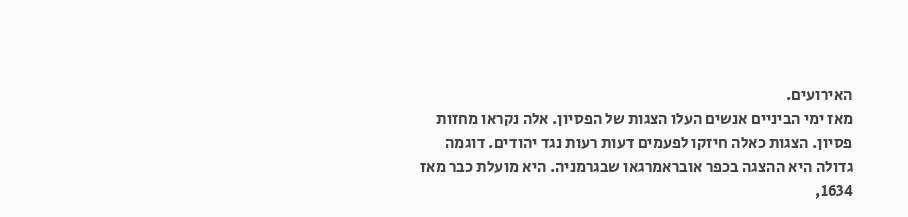האירועים.
מאז ימי הביניים אנשים העלו הצגות של הפסיון. אלה נקראו מחזות פסיון. הצגות כאלה חיזקו לפעמים דעות רעות נגד יהודים. דוגמה גדולה היא ההצגה בכפר אובראמרגאו שבגרמניה. היא מועלת כבר מאז 1634,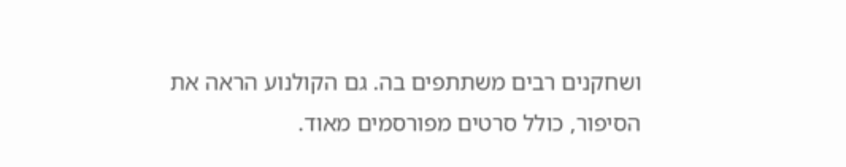ושחקנים רבים משתתפים בה. גם הקולנוע הראה את הסיפור, כולל סרטים מפורסמים מאוד.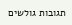תגובות גולשים